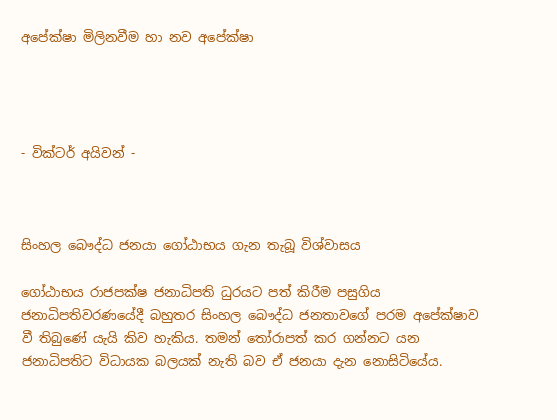අපේක්ෂා මිලිනවීම හා නව අපේක්ෂා




- වික්ටර් අයිවන් -



සිංහල බෞද්ධ ජනයා ගෝඨාභය ගැන තැබූ විශ්වාසය

ගෝඨාභය රාජපක්ෂ ජනාධිපති ධුරයට පත් කිරීම පසුගිය ජනාධිපතිවරණයේදී බහුතර සිංහල බෞද්ධ ජනතාවගේ පරම අපේක්ෂාව වී තිබුණේ යැයි කිව හැකිය. තමන් තෝරාපත් කර ගන්නට යන ජනාධිපතිට විධායක බලයක් නැති බව ඒ ජනයා දැන නොසිටියේය.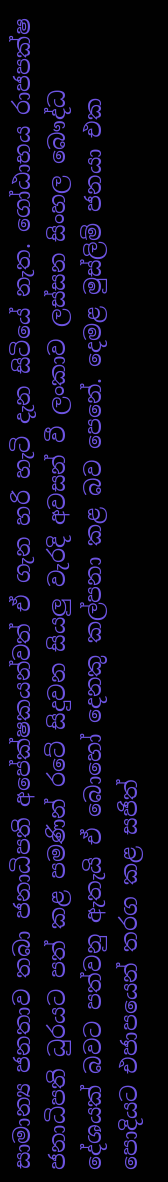සාමාන්‍ය ජනතාව තබා ජනාධිපති අපේක්ෂකයන්වත් ඒ ගැන හරි හැටි දැන සිටියේ නැත. ගෝඨාභය රාජපක්ෂ ජනාධිපති ධුරයට පත් කළ පමණින් රටේ සිදුවන සියලු වැරදි අවසන් වී ලංකාව ලස්සන සිංහල බෞද්ධ දේශයක් බවට පත්වනු ඇතැයි ඒ බොහෝ දෙනකු කල්පනා කළ බව පෙනේ. දෙමළ මුස්ලිම් ජනයා එක පොදියට එජාපයෙන් තරග කළ සජිත්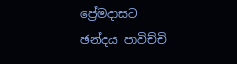ප්‍රේමදාසට ඡන්දය පාවිච්චි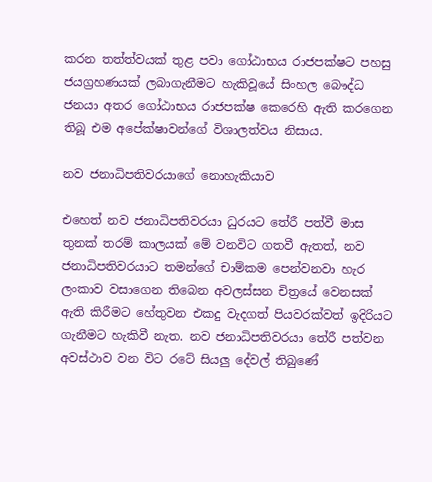කරන තත්ත්වයක් තුළ පවා ගෝඨාභය රාජපක්ෂට පහසු ජයග්‍රහණයක් ලබාගැනීමට හැකිවූයේ සිංහල බෞද්ධ ජනයා අතර ගෝඨාභය රාජපක්ෂ කෙරෙහි ඇති කරගෙන තිබූ එම අපේක්ෂාවන්ගේ විශාලත්වය නිසාය.

නව ජනාධිපතිවරයාගේ නොහැකියාව

එහෙත් නව ජනාධිපතිවරයා ධුරයට තේරී පත්වී මාස තුනක් තරම් කාලයක් මේ වනවිට ගතවී ඇතත්, නව ජනාධිපතිවරයාට තමන්ගේ චාම්කම පෙන්වනවා හැර ලංකාව වසාගෙන තිබෙන අවලස්සන චිත්‍රයේ වෙනසක් ඇති කිරීමට හේතුවන එකදු වැදගත් පියවරක්වත් ඉදිරියට ගැනීමට හැකිවී නැත. නව ජනාධිපතිවරයා තේරී පත්වන අවස්ථාව වන විට රටේ සියලු දේවල් තිබුණේ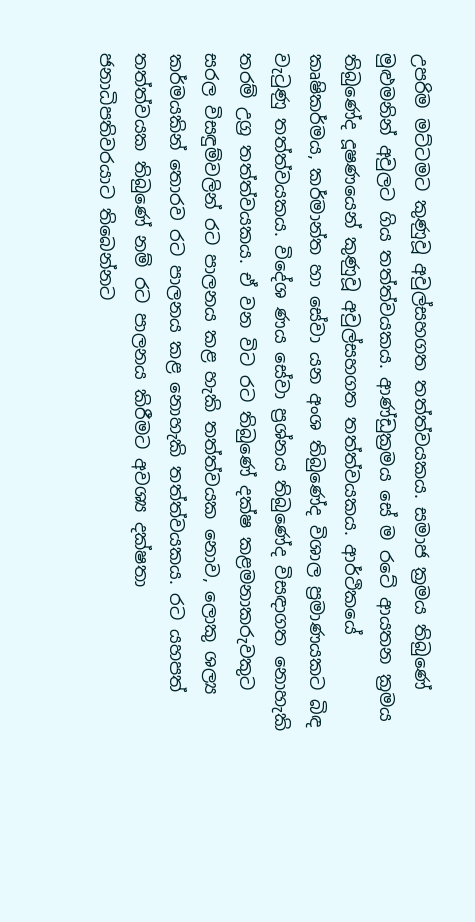උපරිම මට්ටමට කුණුවූ අවුල්සහගත තත්ත්වයකය. සමාජ ක්‍රමය තිබුණේ මුළුමනින් අවුලට ගිය තත්ත්වයකය. ආණ්ඩුක්‍රමය සේ ම රටේ ආයතන ක්‍රමය තිබුණේද දූෂණයෙන් කුණුවූ අවුල්සහගත තත්ත්වයකය. ආර්ථිකයේ කෘෂිකර්මය, කර්මාන්ත හා සේවා යන අංශ තිබුණේද විශාල ප්‍රමාණයකට බිඳ වැටුණු තත්ත්වයකය. විදේශ ණය සේවා ප්‍රශ්නය තිබුණේද විසඳාගත නොහැකි තරම් උග්‍ර තත්ත්වයකය. ඒ වන විට රට තිබුණේ දක්ෂ කළමනාකරුවකුට සරල විසඳුම්වලින් රට පාලනය කළ හැකි තත්ත්වයක නොව, ලොකු ශල්‍ය කර්මයකින් තොරව රට පාලනය කළ නොහැකි තත්ත්වයකය. රට යහපත් තත්ත්වයක තිබුණේ නම් රට පාලනය කිරීමට අවශ්‍ය දක්ෂතා ජනාධිපතිවරයාට තිබෙන්නට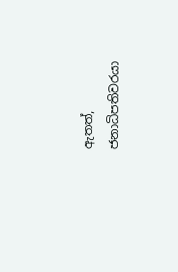ඇතත්, ජනාධිපතිවරයා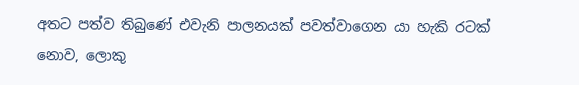අතට පත්ව තිබුණේ එවැනි පාලනයක් පවත්වාගෙන යා හැකි රටක් නොව, ලොකු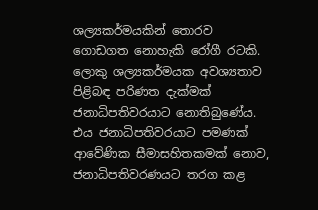ශල්‍යකර්මයකින් තොරව ගොඩගත නොහැකි රෝගී රටකි. ලොකු ශල්‍යකර්මයක අවශ්‍යතාව පිළිබඳ පරිණත දැක්මක් ජනාධිපතිවරයාට නොතිබුණේය. එය ජනාධිපතිවරයාට පමණක් ආවේණික සීමාසහිතකමක් නොව, ජනාධිපතිවරණයට තරග කළ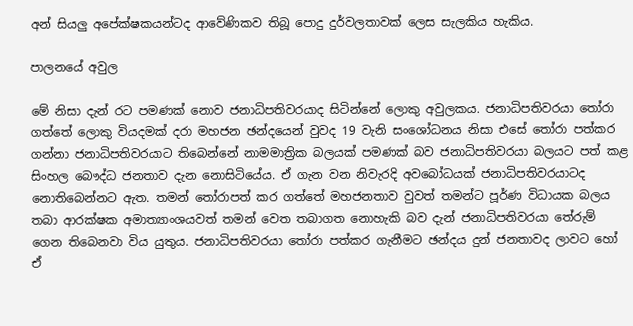අන් සියලු අපේක්ෂකයන්ටද ආවේණිකව තිබූ පොදු දුර්වලතාවක් ලෙස සැලකිය හැකිය.

පාලනයේ අවුල

මේ නිසා දැන් රට පමණක් නොව ජනාධිපතිවරයාද සිටින්නේ ලොකු අවුලකය. ජනාධිපතිවරයා තෝරා ගත්තේ ලොකු වියදමක් දරා මහජන ඡන්දයෙන් වුවද 19 වැනි සංශෝධනය නිසා එසේ තෝරා පත්කර ගන්නා ජනාධිපතිවරයාට තිබෙන්නේ නාමමාත්‍රික බලයක් පමණක් බව ජනාධිපතිවරයා බලයට පත් කළ සිංහල බෞද්ධ ජනතාව දැන නොසිටියේය. ඒ ගැන වන නිවැරදි අවබෝධයක් ජනාධිපතිවරයාටද නොතිබෙන්නට ඇත. තමන් තෝරාපත් කර ගත්තේ මහජනතාව වුවත් තමන්ට පූර්ණ විධායක බලය තබා ආරක්ෂක අමාත්‍යාංශයවත් තමන් වෙත තබාගත නොහැකි බව දැන් ජනාධිපතිවරයා තේරුම් ගෙන තිබෙනවා විය යුතුය. ජනාධිපතිවරයා තෝරා පත්කර ගැනීමට ඡන්දය දුන් ජනතාවද ලාවට හෝ ඒ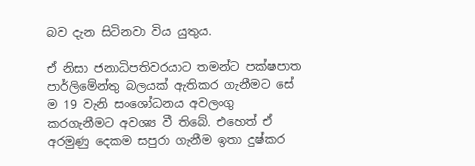බව දැන සිටිනවා විය යුතුය.

ඒ නිසා ජනාධිපතිවරයාට තමන්ට පක්ෂපාත පාර්ලිමේන්තු බලයක් ඇතිකර ගැනීමට සේ ම 19 වැනි සංශෝධනය අවලංගු කරගැනීමට අවශ්‍ය වී තිබේ. එහෙත් ඒ අරමුණු දෙකම සපුරා ගැනීම ඉතා දුෂ්කර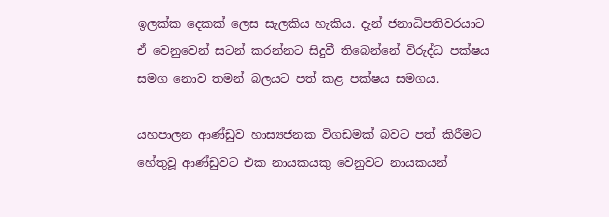ඉලක්ක දෙකක් ලෙස සැලකිය හැකිය. දැන් ජනාධිපතිවරයාට ඒ වෙනුවෙන් සටන් කරන්නට සිදුවී තිබෙන්නේ විරුද්ධ පක්ෂය සමග නොව තමන් බලයට පත් කළ පක්ෂය සමගය.

යහපාලන ආණ්ඩුව හාස්‍යජනක විගඩමක් බවට පත් කිරීමට හේතුවූ ආණ්ඩුවට එක නායකයකු වෙනුවට නායකයන්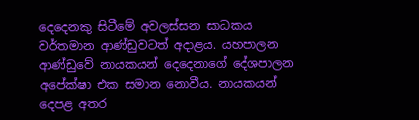දෙදෙනකු සිටීමේ අවලස්සන සාධකය වර්තමාන ආණ්ඩුවටත් අදාළය. යහපාලන ආණ්ඩුවේ නායකයන් දෙදෙනාගේ දේශපාලන අපේක්ෂා එක සමාන නොවීය. නායකයන් දෙපළ අතර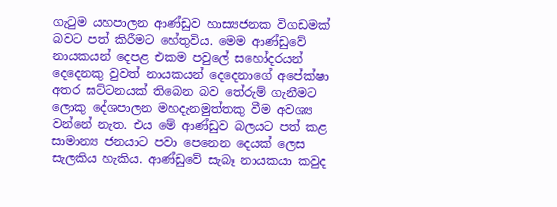ගැටුම යහපාලන ආණ්ඩුව හාස්‍යජනක විගඩමක් බවට පත් කිරීමට හේතුවිය. මෙම ආණ්ඩුවේ නායකයන් දෙපළ එකම පවුලේ සහෝදරයන් දෙදෙනකු වුවත් නායකයන් දෙදෙනාගේ අපේක්ෂා අතර ඝට්ටනයක් තිබෙන බව තේරුම් ගැනීමට ලොකු දේශපාලන මහදැනමුත්තකු වීම අවශ්‍ය වන්නේ නැත. එය මේ ආණ්ඩුව බලයට පත් කළ සාමාන්‍ය ජනයාට පවා පෙනෙන දෙයක් ලෙස සැලකිය හැකිය. ආණ්ඩුවේ සැබෑ නායකයා කවුද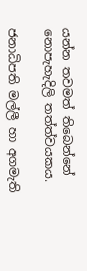යන්න තවමත් තිබෙන්නේ නොපැහැදිලි තත්ත්වයකය.

ජනාධිපති මල්ලී හා අගමැති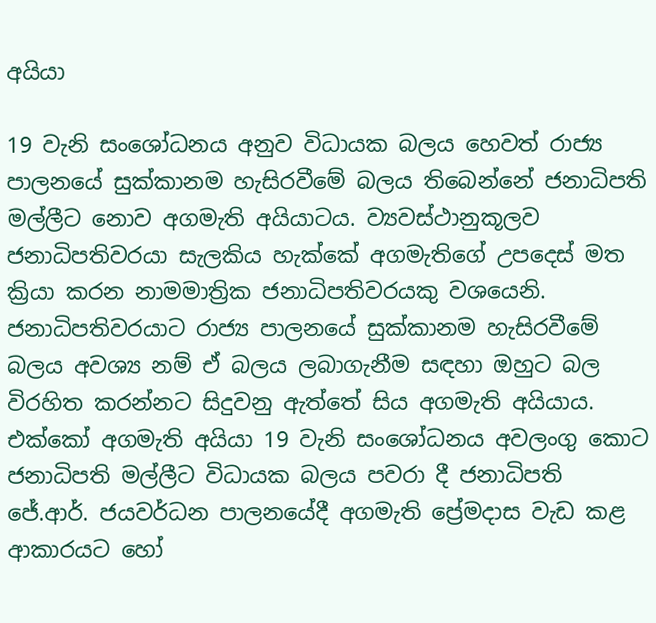අයියා

19 වැනි සංශෝධනය අනුව විධායක බලය හෙවත් රාජ්‍ය පාලනයේ සුක්කානම හැසිරවීමේ බලය තිබෙන්නේ ජනාධිපති මල්ලීට නොව අගමැති අයියාටය. ව්‍යවස්ථානුකූලව ජනාධිපතිවරයා සැලකිය හැක්කේ අගමැතිගේ උපදෙස් මත ක්‍රියා කරන නාමමාත්‍රික ජනාධිපතිවරයකු වශයෙනි. ජනාධිපතිවරයාට රාජ්‍ය පාලනයේ සුක්කානම හැසිරවීමේ බලය අවශ්‍ය නම් ඒ බලය ලබාගැනීම සඳහා ඔහුට බල විරහිත කරන්නට සිදුවනු ඇත්තේ සිය අගමැති අයියාය. එක්කෝ අගමැති අයියා 19 වැනි සංශෝධනය අවලංගු කොට ජනාධිපති මල්ලීට විධායක බලය පවරා දී ජනාධිපති ජේ.ආර්. ජයවර්ධන පාලනයේදී අගමැති ප්‍රේමදාස වැඩ කළ ආකාරයට හෝ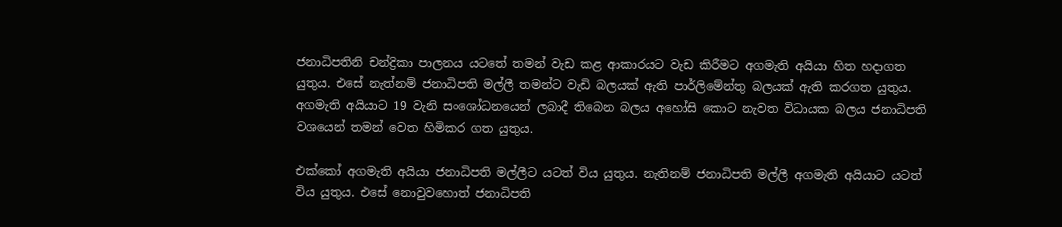ජනාධිපතිනි චන්ද්‍රිකා පාලනය යටතේ තමන් වැඩ කළ ආකාරයට වැඩ කිරීමට අගමැති අයියා හිත හදාගත යුතුය. එසේ නැත්නම් ජනාධිපති මල්ලී තමන්ට වැඩි බලයක් ඇති පාර්ලිමේන්තු බලයක් ඇති කරගත යුතුය. අගමැති අයියාට 19 වැනි සංශෝධනයෙන් ලබාදී තිබෙන බලය අහෝසි කොට නැවත විධායක බලය ජනාධිපති වශයෙන් තමන් වෙත හිමිකර ගත යුතුය.

එක්කෝ අගමැති අයියා ජනාධිපති මල්ලීට යටත් විය යුතුය. නැතිනම් ජනාධිපති මල්ලී අගමැති අයියාට යටත් විය යුතුය. එසේ නොවුවහොත් ජනාධිපති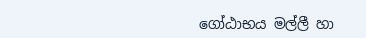ගෝඨාභය මල්ලී හා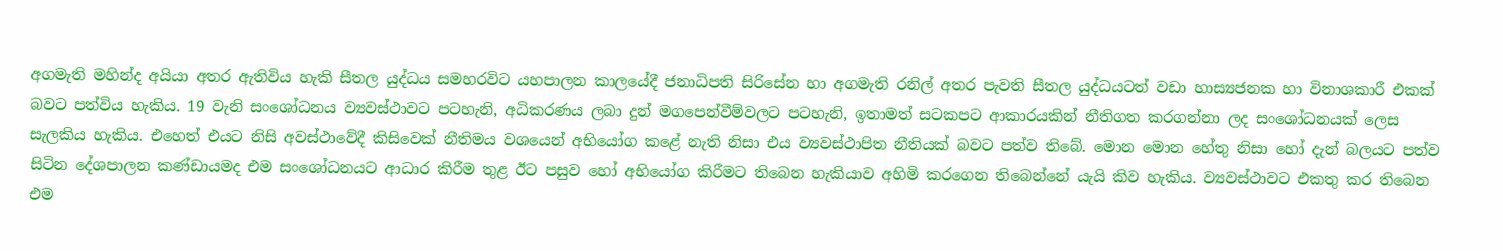අගමැති මහින්ද අයියා අතර ඇතිවිය හැකි සීතල යුද්ධය සමහරවිට යහපාලන කාලයේදී ජනාධිපති සිරිසේන හා අගමැති රනිල් අතර පැවති සීතල යුද්ධයටත් වඩා හාස්‍යජනක හා විනාශකාරී එකක් බවට පත්විය හැකිය. 19 වැනි සංශෝධනය ව්‍යවස්ථාවට පටහැනි, අධිකරණය ලබා දුන් මගපෙන්වීම්වලට පටහැනි, ඉතාමත් සටකපට ආකාරයකින් නීතිගත කරගන්නා ලද සංශෝධනයක් ලෙස සැලකිය හැකිය. එහෙත් එයට නිසි අවස්ථාවේදී කිසිවෙක් නීතිමය වශයෙන් අභියෝග කළේ නැති නිසා එය ව්‍යවස්ථාපිත නීතියක් බවට පත්ව තිබේ. මොන මොන හේතු නිසා හෝ දැන් බලයට පත්ව සිටින දේශපාලන කණ්ඩායමද එම සංශෝධනයට ආධාර කිරීම තුළ ඊට පසුව හෝ අභියෝග කිරීමට තිබෙන හැකියාව අහිමි කරගෙන තිබෙන්නේ යැයි කිව හැකිය. ව්‍යවස්ථාවට එකතු කර තිබෙන එම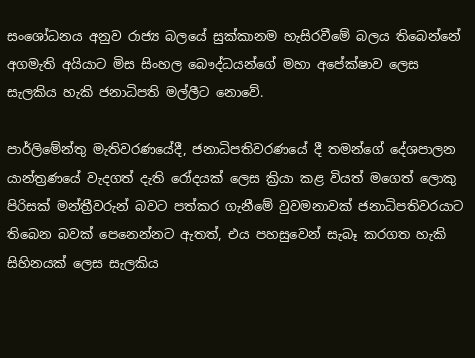සංශෝධනය අනුව රාජ්‍ය බලයේ සුක්කානම හැසිරවීමේ බලය තිබෙන්නේ අගමැති අයියාට මිස සිංහල බෞද්ධයන්ගේ මහා අපේක්ෂාව ලෙස සැලකිය හැකි ජනාධිපති මල්ලීට නොවේ.

පාර්ලිමේන්තු මැතිවරණයේදී, ජනාධිපතිවරණයේ දී තමන්ගේ දේශපාලන යාන්ත්‍රණයේ වැදගත් දැති රෝදයක් ලෙස ක්‍රියා කළ වියත් මගෙත් ලොකු පිරිසක් මන්ත්‍රීවරුන් බවට පත්කර ගැනීමේ වුවමනාවක් ජනාධිපතිවරයාට තිබෙන බවක් පෙනෙන්නට ඇතත්, එය පහසුවෙන් සැබෑ කරගත හැකි සිහිනයක් ලෙස සැලකිය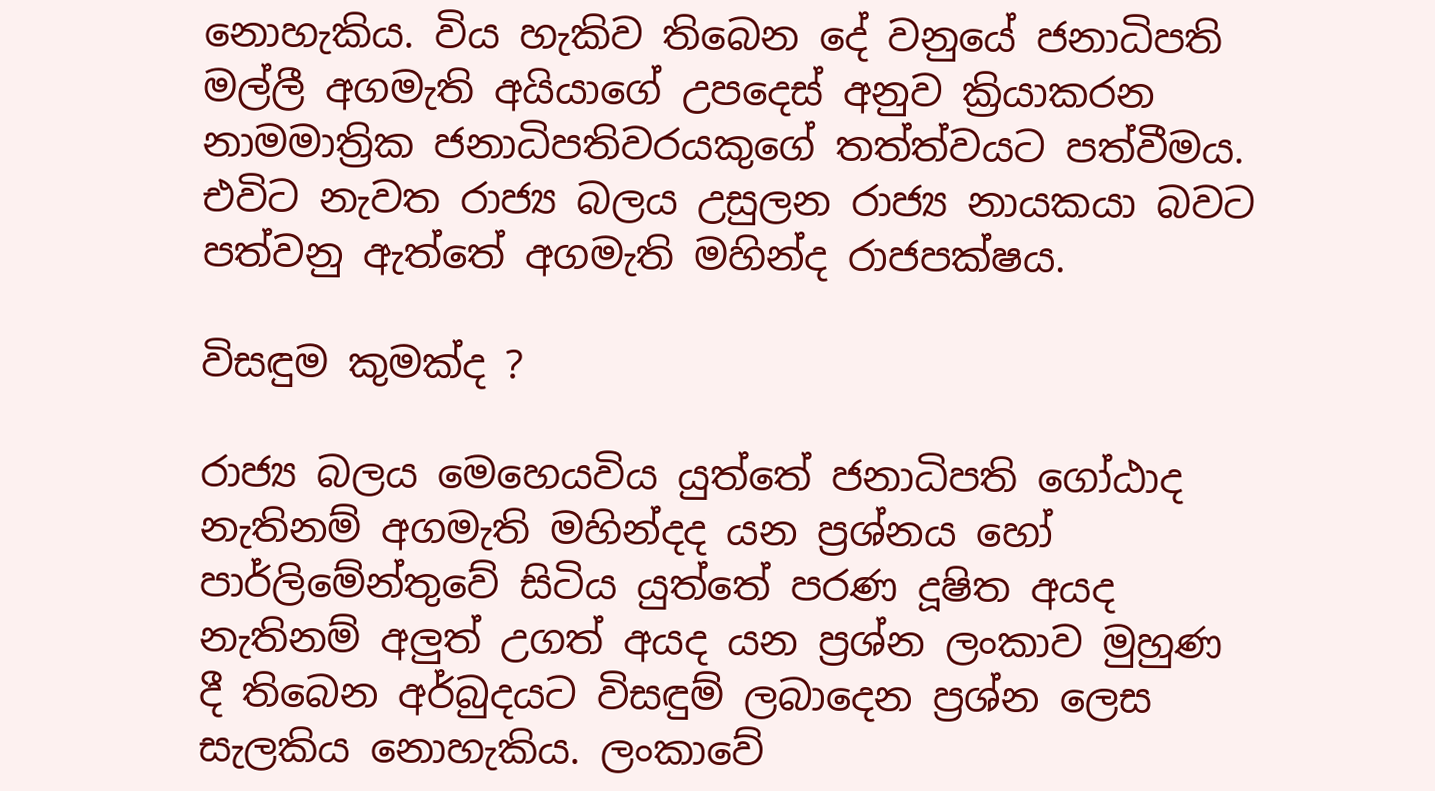නොහැකිය. විය හැකිව තිබෙන දේ වනුයේ ජනාධිපති මල්ලී අගමැති අයියාගේ උපදෙස් අනුව ක්‍රියාකරන නාමමාත්‍රික ජනාධිපතිවරයකුගේ තත්ත්වයට පත්වීමය. එවිට නැවත රාජ්‍ය බලය උසුලන රාජ්‍ය නායකයා බවට පත්වනු ඇත්තේ අගමැති මහින්ද රාජපක්ෂය.

විසඳුම කුමක්ද ?

රාජ්‍ය බලය මෙහෙයවිය යුත්තේ ජනාධිපති ගෝඨාද නැතිනම් අගමැති මහින්දද යන ප්‍රශ්නය හෝ පාර්ලිමේන්තුවේ සිටිය යුත්තේ පරණ දූෂිත අයද නැතිනම් අලුත් උගත් අයද යන ප්‍රශ්න ලංකාව මුහුණ දී තිබෙන අර්බුදයට විසඳුම් ලබාදෙන ප්‍රශ්න ලෙස සැලකිය නොහැකිය. ලංකාවේ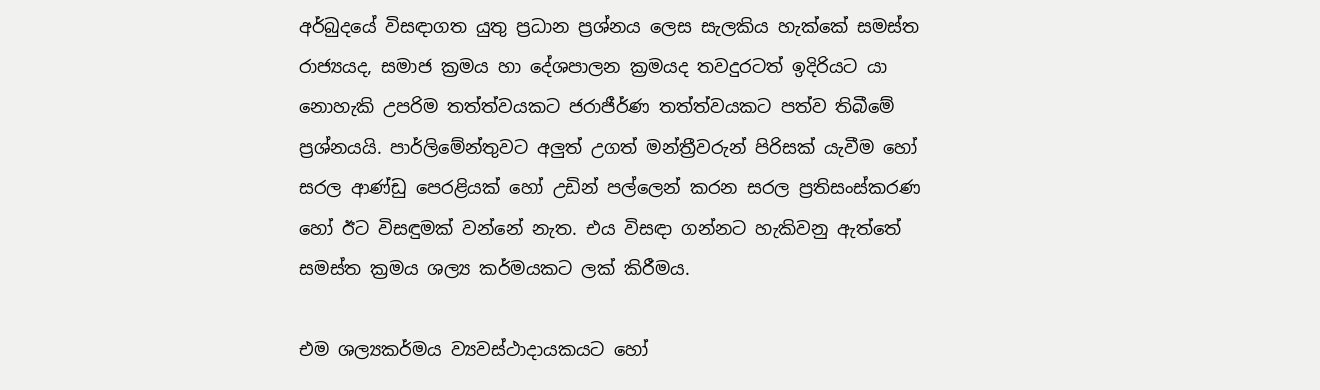අර්බුදයේ විසඳාගත යුතු ප්‍රධාන ප්‍රශ්නය ලෙස සැලකිය හැක්කේ සමස්ත රාජ්‍යයද, සමාජ ක්‍රමය හා දේශපාලන ක්‍රමයද තවදුරටත් ඉදිරියට යා නොහැකි උපරිම තත්ත්වයකට ජරාජීර්ණ තත්ත්වයකට පත්ව තිබීමේ ප්‍රශ්නයයි. පාර්ලිමේන්තුවට අලුත් උගත් මන්ත්‍රීවරුන් පිරිසක් යැවීම හෝ සරල ආණ්ඩු පෙරළියක් හෝ උඩින් පල්ලෙන් කරන සරල ප්‍රතිසංස්කරණ හෝ ඊට විසඳුමක් වන්නේ නැත. එය විසඳා ගන්නට හැකිවනු ඇත්තේ සමස්ත ක්‍රමය ශල්‍ය කර්මයකට ලක් කිරීමය.

එම ශල්‍යකර්මය ව්‍යවස්ථාදායකයට හෝ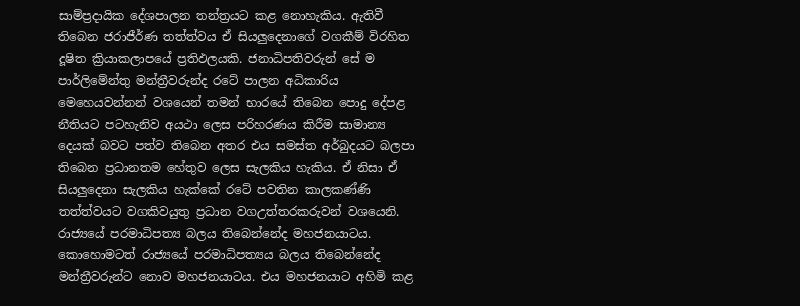සාම්ප්‍රදායික දේශපාලන තන්ත්‍රයට කළ නොහැකිය. ඇතිවී තිබෙන ජරාජීර්ණ තත්ත්වය ඒ සියලුදෙනාගේ වගකීම් විරහිත දූෂිත ක්‍රියාකලාපයේ ප්‍රතිඵලයකි. ජනාධිපතිවරුන් සේ ම පාර්ලිමේන්තු මන්ත්‍රීවරුන්ද රටේ පාලන අධිකාරිය මෙහෙයවන්නන් වශයෙන් තමන් භාරයේ තිබෙන පොදු දේපළ නීතියට පටහැනිව අයථා ලෙස පරිහරණය කිරීම සාමාන්‍ය දෙයක් බවට පත්ව තිබෙන අතර එය සමස්ත අර්බුදයට බලපා තිබෙන ප්‍රධානතම හේතුව ලෙස සැලකිය හැකිය. ඒ නිසා ඒ සියලුදෙනා සැලකිය හැක්කේ රටේ පවතින කාලකණ්ණි තත්ත්වයට වගකිවයුතු ප්‍රධාන වගඋත්තරකරුවන් වශයෙනි. රාජ්‍යයේ පරමාධිපත්‍ය බලය තිබෙන්නේද මහජනයාටය. කොහොමටත් රාජ්‍යයේ පරමාධිපත්‍යය බලය තිබෙන්නේද මන්ත්‍රීවරුන්ට නොව මහජනයාටය. එය මහජනයාට අහිමි කළ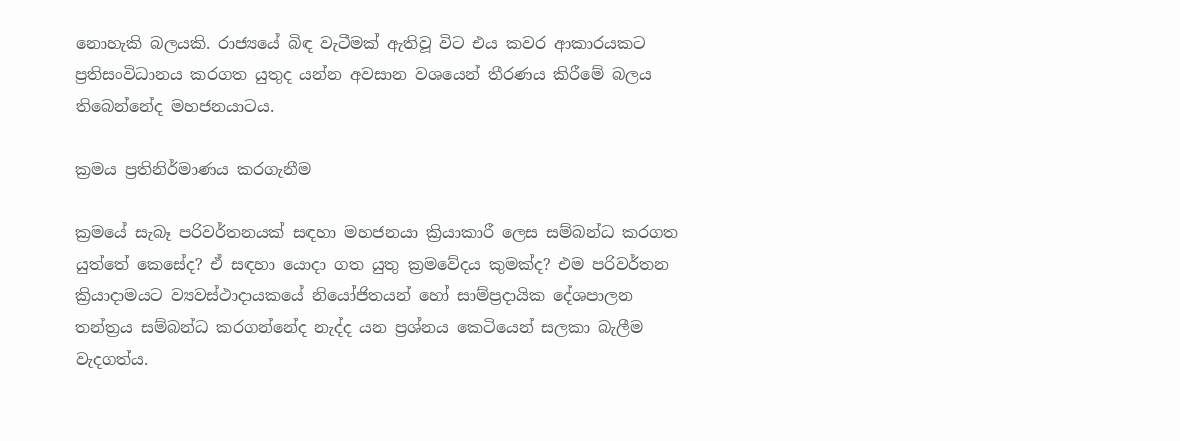නොහැකි බලයකි. රාජ්‍යයේ බිඳ වැටීමක් ඇතිවූ විට එය කවර ආකාරයකට ප්‍රතිසංවිධානය කරගත යුතුද යන්න අවසාන වශයෙන් තීරණය කිරීමේ බලය තිබෙන්නේද මහජනයාටය.

ක්‍රමය ප්‍රතිනිර්මාණය කරගැනීම

ක්‍රමයේ සැබෑ පරිවර්තනයක් සඳහා මහජනයා ක්‍රියාකාරී ලෙස සම්බන්ධ කරගත යුත්තේ කෙසේද? ඒ සඳහා යොදා ගත යුතු ක්‍රමවේදය කුමක්ද? එම පරිවර්තන ක්‍රියාදාමයට ව්‍යවස්ථාදායකයේ නියෝජිතයන් හෝ සාම්ප්‍රදායික දේශපාලන තන්ත්‍රය සම්බන්ධ කරගන්නේද නැද්ද යන ප්‍රශ්නය කෙටියෙන් සලකා බැලීම වැදගත්ය.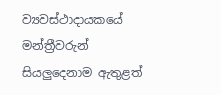ව්‍යවස්ථාදායකයේ මන්ත්‍රීවරුන් සියලුදෙනාම ඇතුළත්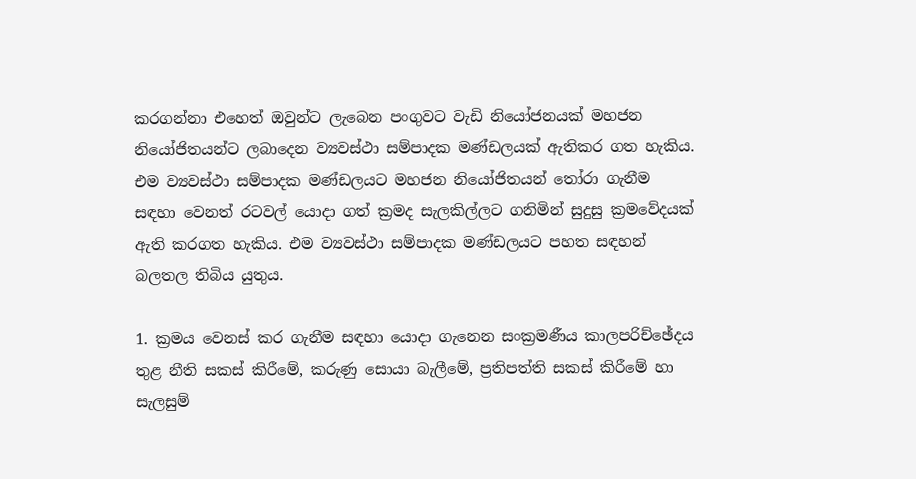කරගන්නා එහෙත් ඔවුන්ට ලැබෙන පංගුවට වැඩි නියෝජනයක් මහජන නියෝජිතයන්ට ලබාදෙන ව්‍යවස්ථා සම්පාදක මණ්ඩලයක් ඇතිකර ගත හැකිය. එම ව්‍යවස්ථා සම්පාදක මණ්ඩලයට මහජන නියෝජිතයන් තෝරා ගැනීම සඳහා වෙනත් රටවල් යොදා ගත් ක්‍රමද සැලකිල්ලට ගනිමින් සුදුසු ක්‍රමවේදයක් ඇති කරගත හැකිය. එම ව්‍යවස්ථා සම්පාදක මණ්ඩලයට පහත සඳහන් බලතල තිබිය යුතුය.

1. ක්‍රමය වෙනස් කර ගැනීම සඳහා යොදා ගැනෙන සංක්‍රමණීය කාලපරිච්ඡේදය තුළ නීති සකස් කිරීමේ, කරුණු සොයා බැලීමේ, ප්‍රතිපත්ති සකස් කිරීමේ හා සැලසුම්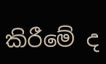කිරීමේ ද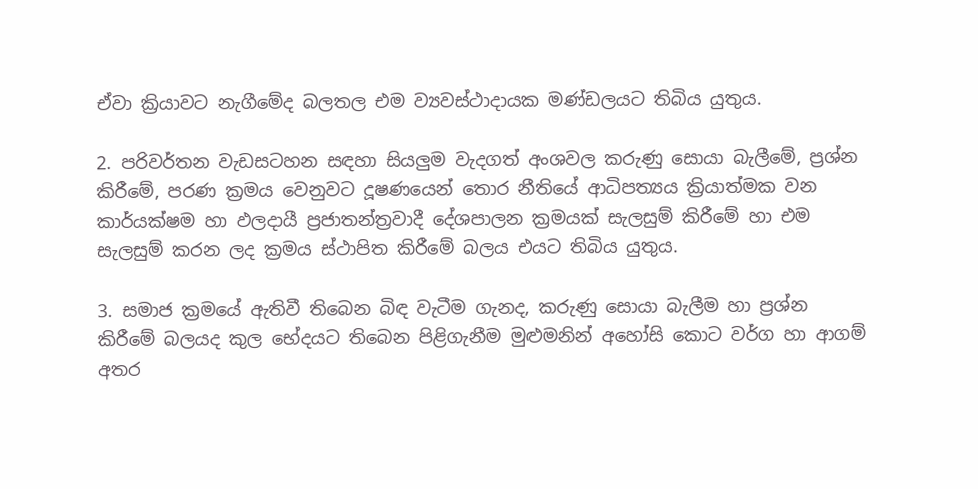ඒවා ක්‍රියාවට නැගීමේද බලතල එම ව්‍යවස්ථාදායක මණ්ඩලයට තිබිය යුතුය.

2. පරිවර්තන වැඩසටහන සඳහා සියලුම වැදගත් අංශවල කරුණු සොයා බැලීමේ, ප්‍රශ්න කිරීමේ, පරණ ක්‍රමය වෙනුවට දූෂණයෙන් තොර නීතියේ ආධිපත්‍යය ක්‍රියාත්මක වන කාර්යක්ෂම හා ඵලදායී ප්‍රජාතන්ත්‍රවාදී දේශපාලන ක්‍රමයක් සැලසුම් කිරීමේ හා එම සැලසුම් කරන ලද ක්‍රමය ස්ථාපිත කිරීමේ බලය එයට තිබිය යුතුය.

3. සමාජ ක්‍රමයේ ඇතිවී තිබෙන බිඳ වැටීම ගැනද, කරුණු සොයා බැලීම හා ප්‍රශ්න කිරීමේ බලයද කුල භේදයට තිබෙන පිළිගැනීම මුළුමනින් අහෝසි කොට වර්ග හා ආගම් අතර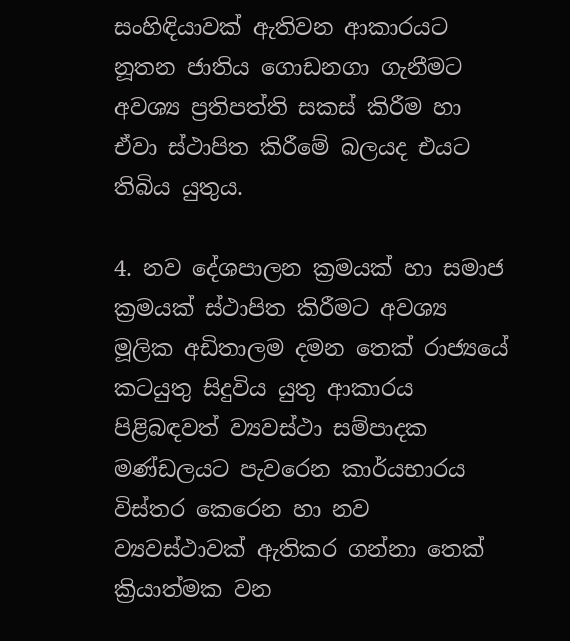සංහිඳියාවක් ඇතිවන ආකාරයට නූතන ජාතිය ගොඩනගා ගැනීමට අවශ්‍ය ප්‍රතිපත්ති සකස් කිරීම හා ඒවා ස්ථාපිත කිරීමේ බලයද එයට තිබිය යුතුය.

4. නව දේශපාලන ක්‍රමයක් හා සමාජ ක්‍රමයක් ස්ථාපිත කිරීමට අවශ්‍ය මූලික අඩිතාලම දමන තෙක් රාජ්‍යයේ කටයුතු සිදුවිය යුතු ආකාරය පිළිබඳවත් ව්‍යවස්ථා සම්පාදක මණ්ඩලයට පැවරෙන කාර්යභාරය විස්තර කෙරෙන හා නව ව්‍යවස්ථාවක් ඇතිකර ගන්නා තෙක් ක්‍රියාත්මක වන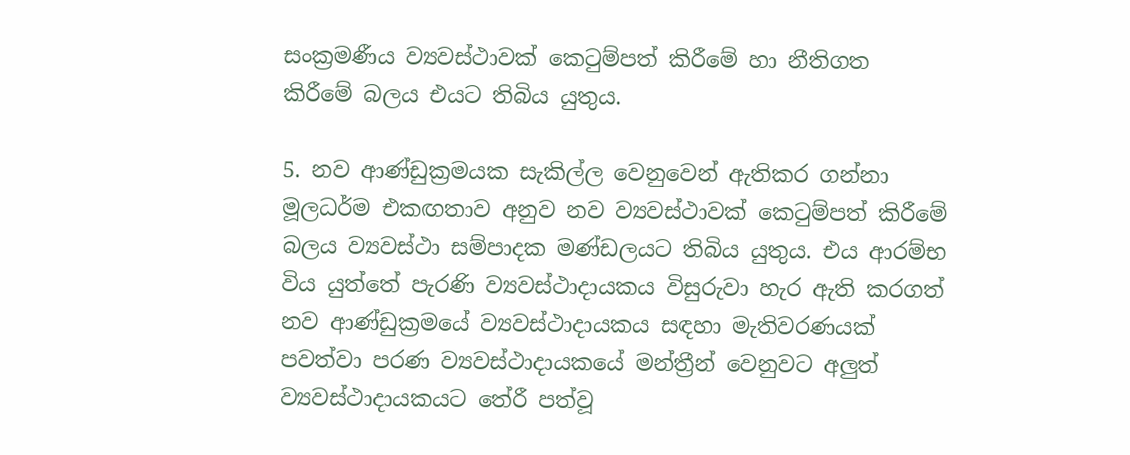සංක්‍රමණීය ව්‍යවස්ථාවක් කෙටුම්පත් කිරීමේ හා නීතිගත කිරීමේ බලය එයට තිබිය යුතුය.

5. නව ආණ්ඩුක්‍රමයක සැකිල්ල වෙනුවෙන් ඇතිකර ගන්නා මූලධර්ම එකඟතාව අනුව නව ව්‍යවස්ථාවක් කෙටුම්පත් කිරීමේ බලය ව්‍යවස්ථා සම්පාදක මණ්ඩලයට තිබිය යුතුය. එය ආරම්භ විය යුත්තේ පැරණි ව්‍යවස්ථාදායකය විසුරුවා හැර ඇති කරගත් නව ආණ්ඩුක්‍රමයේ ව්‍යවස්ථාදායකය සඳහා මැතිවරණයක් පවත්වා පරණ ව්‍යවස්ථාදායකයේ මන්ත්‍රීන් වෙනුවට අලුත් ව්‍යවස්ථාදායකයට තේරී පත්වූ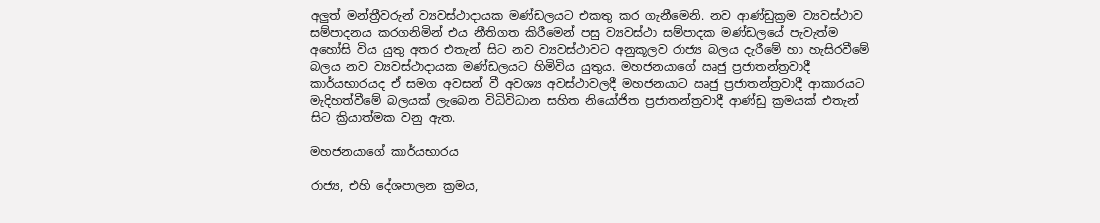අලුත් මන්ත්‍රීවරුන් ව්‍යවස්ථාදායක මණ්ඩලයට එකතු කර ගැනීමෙනි. නව ආණ්ඩුක්‍රම ව්‍යවස්ථාව සම්පාදනය කරගනිමින් එය නීතිගත කිරීමෙන් පසු ව්‍යවස්ථා සම්පාදක මණ්ඩලයේ පැවැත්ම අහෝසි විය යුතු අතර එතැන් සිට නව ව්‍යවස්ථාවට අනුකූලව රාජ්‍ය බලය දැරීමේ හා හැසිරවීමේ බලය නව ව්‍යවස්ථාදායක මණ්ඩලයට හිමිවිය යුතුය. මහජනයාගේ ඍජු ප්‍රජාතන්ත්‍රවාදී කාර්යභාරයද ඒ සමග අවසන් වී අවශ්‍ය අවස්ථාවලදී මහජනයාට ඍජු ප්‍රජාතන්ත්‍රවාදී ආකාරයට මැදිහත්වීමේ බලයක් ලැබෙන විධිවිධාන සහිත නියෝජිත ප්‍රජාතන්ත්‍රවාදී ආණ්ඩු ක්‍රමයක් එතැන් සිට ක්‍රියාත්මක වනු ඇත.

මහජනයාගේ කාර්යභාරය

රාජ්‍ය, එහි දේශපාලන ක්‍රමය,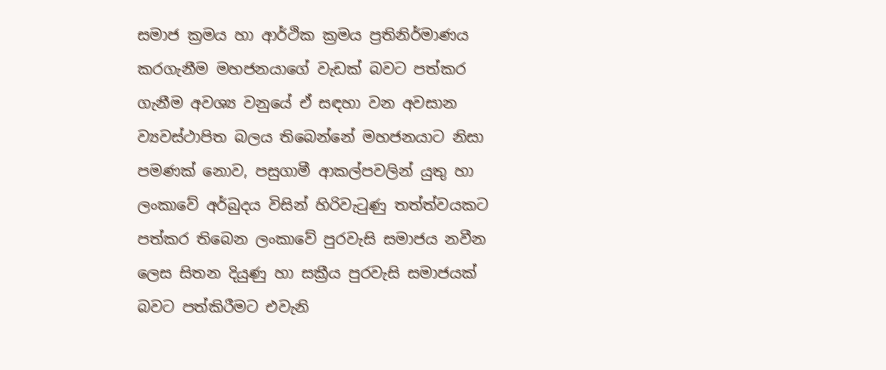සමාජ ක්‍රමය හා ආර්ථික ක්‍රමය ප්‍රතිනිර්මාණය කරගැනීම මහජනයාගේ වැඩක් බවට පත්කර ගැනීම අවශ්‍ය වනුයේ ඒ සඳහා වන අවසාන ව්‍යවස්ථාපිත බලය තිබෙන්නේ මහජනයාට නිසා පමණක් නොව, පසුගාමී ආකල්පවලින් යුතු හා ලංකාවේ අර්බුදය විසින් හිරිවැටුණු තත්ත්වයකට පත්කර තිබෙන ලංකාවේ පුරවැසි සමාජය නවීන ලෙස සිතන දියුණු හා සක්‍රීය පුරවැසි සමාජයක් බවට පත්කිරීමට එවැනි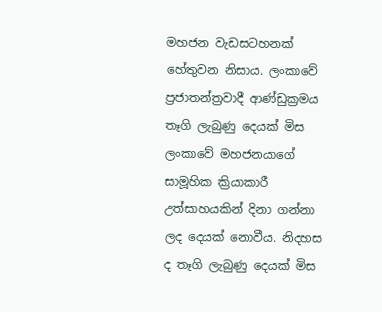මහජන වැඩසටහනක් හේතුවන නිසාය. ලංකාවේ ප්‍රජාතන්ත්‍රවාදී ආණ්ඩුක්‍රමය තෑගි ලැබුණු දෙයක් මිස ලංකාවේ මහජනයාගේ සාමූහික ක්‍රියාකාරී උත්සාහයකින් දිනා ගන්නා ලද දෙයක් නොවීය. නිදහස ද තෑගි ලැබුණු දෙයක් මිස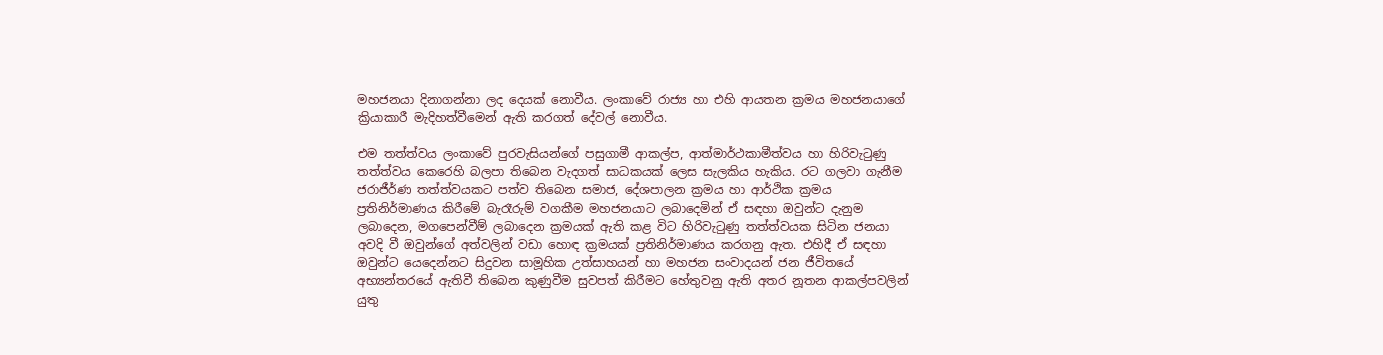මහජනයා දිනාගන්නා ලද දෙයක් නොවීය. ලංකාවේ රාජ්‍ය හා එහි ආයතන ක්‍රමය මහජනයාගේ ක්‍රියාකාරී මැදිහත්වීමෙන් ඇති කරගත් දේවල් නොවීය.

එම තත්ත්වය ලංකාවේ පුරවැසියන්ගේ පසුගාමී ආකල්ප, ආත්මාර්ථකාමීත්වය හා හිරිවැටුණු තත්ත්වය කෙරෙහි බලපා තිබෙන වැදගත් සාධකයක් ලෙස සැලකිය හැකිය. රට ගලවා ගැනීම ජරාජීර්ණ තත්ත්වයකට පත්ව තිබෙන සමාජ, දේශපාලන ක්‍රමය හා ආර්ථික ක්‍රමය ප්‍රතිනිර්මාණය කිරීමේ බැරෑරුම් වගකීම මහජනයාට ලබාදෙමින් ඒ සඳහා ඔවුන්ට දැනුම ලබාදෙන, මගපෙන්වීම් ලබාදෙන ක්‍රමයක් ඇති කළ විට හිරිවැටුණු තත්ත්වයක සිටින ජනයා අවදි වී ඔවුන්ගේ අත්වලින් වඩා හොඳ ක්‍රමයක් ප්‍රතිනිර්මාණය කරගනු ඇත. එහිදී ඒ සඳහා ඔවුන්ට යෙදෙන්නට සිදුවන සාමූහික උත්සාහයන් හා මහජන සංවාදයන් ජන ජීවිතයේ අභ්‍යන්තරයේ ඇතිවී තිබෙන කුණුවීම සුවපත් කිරීමට හේතුවනු ඇති අතර නූතන ආකල්පවලින් යුතු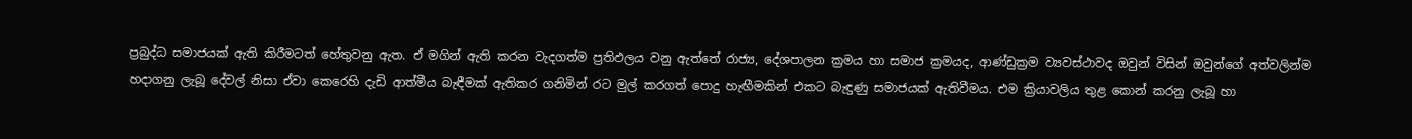ප්‍රබුද්ධ සමාජයක් ඇති කිරීමටත් හේතුවනු ඇත. ඒ මගින් ඇති කරන වැදගත්ම ප්‍රතිඵලය වනු ඇත්තේ රාජ්‍ය, දේශපාලන ක්‍රමය හා සමාජ ක්‍රමයද, ආණ්ඩුක්‍රම ව්‍යවස්ථාවද ඔවුන් විසින් ඔවුන්ගේ අත්වලින්ම හදාගනු ලැබූ දේවල් නිසා ඒවා කෙරෙහි දැඩි ආත්මීය බැඳීමක් ඇතිකර ගනිමින් රට මුල් කරගත් පොදු හැඟීමකින් එකට බැඳුණු සමාජයක් ඇතිවීමය. එම ක්‍රියාවලිය තුළ කොන් කරනු ලැබූ හා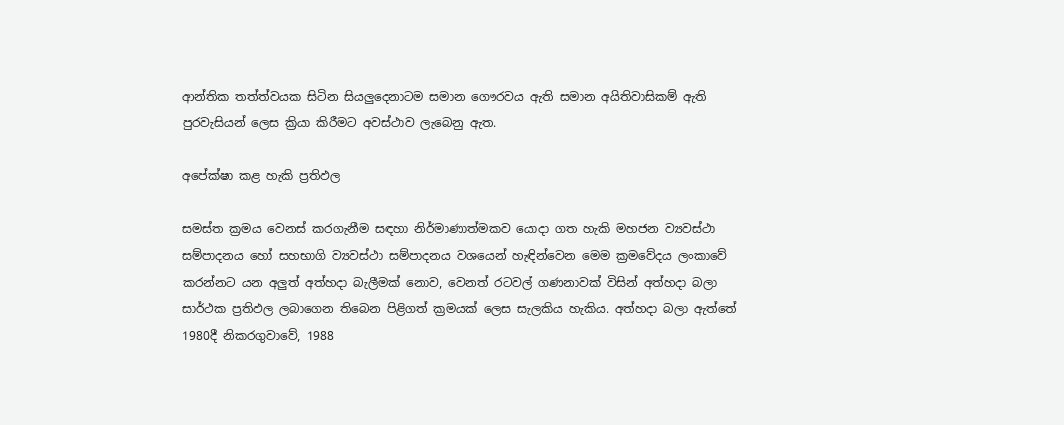ආන්තික තත්ත්වයක සිටින සියලුදෙනාටම සමාන ගෞරවය ඇති සමාන අයිතිවාසිකම් ඇති පුරවැසියන් ලෙස ක්‍රියා කිරීමට අවස්ථාව ලැබෙනු ඇත.

අපේක්ෂා කළ හැකි ප්‍රතිඵල

සමස්ත ක්‍රමය වෙනස් කරගැනීම සඳහා නිර්මාණාත්මකව යොදා ගත හැකි මහජන ව්‍යවස්ථා සම්පාදනය හෝ සහභාගි ව්‍යවස්ථා සම්පාදනය වශයෙන් හැඳින්වෙන මෙම ක්‍රමවේදය ලංකාවේ කරන්නට යන අලුත් අත්හදා බැලීමක් නොව, වෙනත් රටවල් ගණනාවක් විසින් අත්හදා බලා සාර්ථක ප්‍රතිඵල ලබාගෙන තිබෙන පිළිගත් ක්‍රමයක් ලෙස සැලකිය හැකිය. අත්හදා බලා ඇත්තේ 1980දී නිකරගුවාවේ, 1988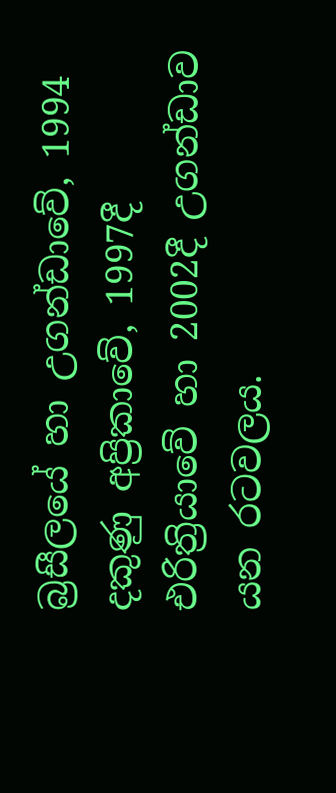බ්‍රසීලයේ හා උගන්ඩාවේ, 1994 දකුණු අප්‍රිකාවේ, 1997දී එරිත්‍රියාවේ හා 2002දී උගන්ඩාව යන රටවලය.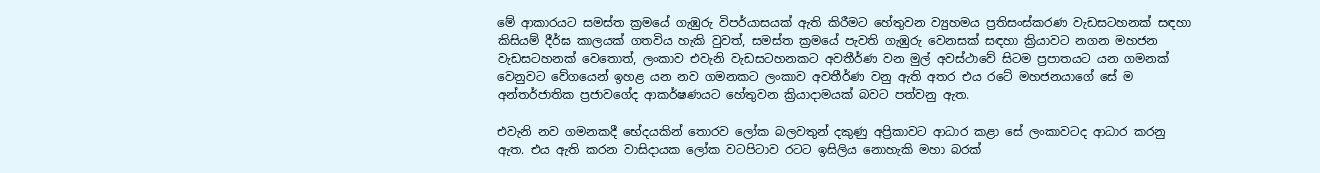මේ ආකාරයට සමස්ත ක්‍රමයේ ගැඹුරු විපර්යාසයක් ඇති කිරීමට හේතුවන ව්‍යුහමය ප්‍රතිසංස්කරණ වැඩසටහනක් සඳහා කිසියම් දීර්ඝ කාලයක් ගතවිය හැකි වුවත්, සමස්ත ක්‍රමයේ පැවති ගැඹුරු වෙනසක් සඳහා ක්‍රියාවට නගන මහජන වැඩසටහනක් වෙතොත්, ලංකාව එවැනි වැඩසටහනකට අවතීර්ණ වන මුල් අවස්ථාවේ සිටම ප්‍රපාතයට යන ගමනක් වෙනුවට වේගයෙන් ඉහළ යන නව ගමනකට ලංකාව අවතීර්ණ වනු ඇති අතර එය රටේ මහජනයාගේ සේ ම අන්තර්ජාතික ප්‍රජාවගේද ආකර්ෂණයට හේතුවන ක්‍රියාදාමයක් බවට පත්වනු ඇත.

එවැනි නව ගමනකදී භේදයකින් තොරව ලෝක බලවතුන් දකුණු අප්‍රිකාවට ආධාර කළා සේ ලංකාවටද ආධාර කරනු ඇත. එය ඇති කරන වාසිදායක ලෝක වටපිටාව රටට ඉසිලිය නොහැකි මහා බරක්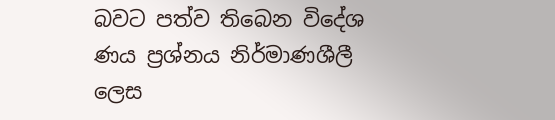බවට පත්ව තිබෙන විදේශ ණය ප්‍රශ්නය නිර්මාණශීලී ලෙස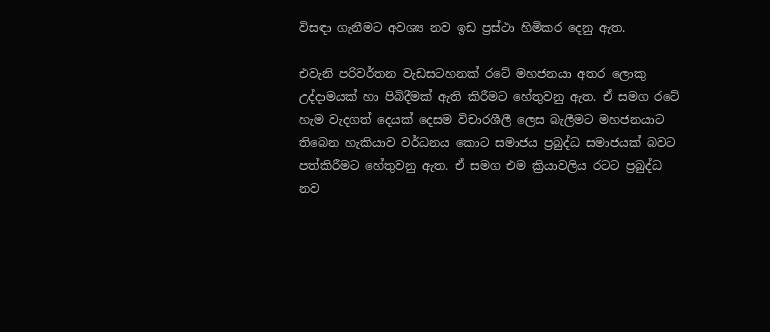විසඳා ගැනීමට අවශ්‍ය නව ඉඩ ප්‍රස්ථා හිමිකර දෙනු ඇත.

එවැනි පරිවර්තන වැඩසටහනක් රටේ මහජනයා අතර ලොකු උද්දාමයක් හා පිබිදීමක් ඇති කිරීමට හේතුවනු ඇත. ඒ සමග රටේ හැම වැදගත් දෙයක් දෙසම විචාරශීලී ලෙස බැලීමට මහජනයාට තිබෙන හැකියාව වර්ධනය කොට සමාජය ප්‍රබුද්ධ සමාජයක් බවට පත්කිරීමට හේතුවනු ඇත. ඒ සමග එම ක්‍රියාවලිය රටට ප්‍රබුද්ධ නව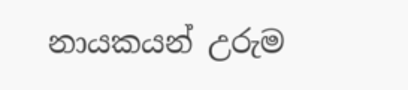නායකයන් උරුම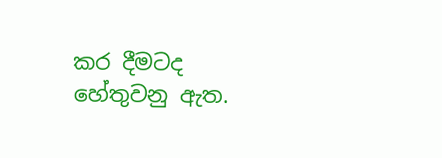කර දීමටද හේතුවනු ඇත.